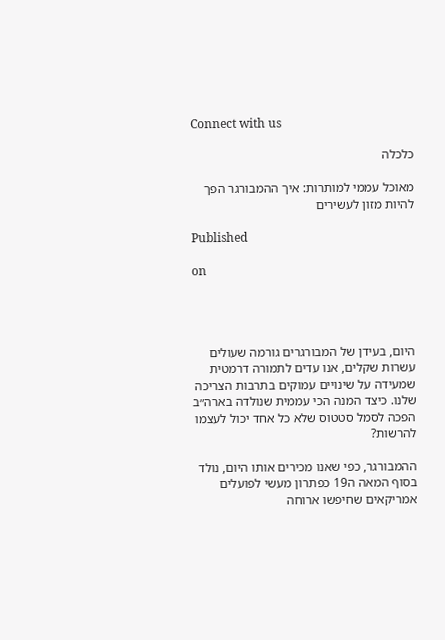Connect with us

כלכלה

מאוכל עממי למותרות: איך ההמבורגר הפך להיות מזון לעשירים

Published

on




היום, בעידן של המבורגרים גורמה שעולים עשרות שקלים, אנו עדים לתמורה דרמטית שמעידה על שינויים עמוקים בתרבות הצריכה שלנו. כיצד המנה הכי עממית שנולדה בארה״ב הפכה לסמל סטטוס שלא כל אחד יכול לעצמו להרשות?

ההמבורגר, כפי שאנו מכירים אותו היום, נולד בסוף המאה ה19 כפתרון מעשי לפועלים אמריקאים שחיפשו ארוחה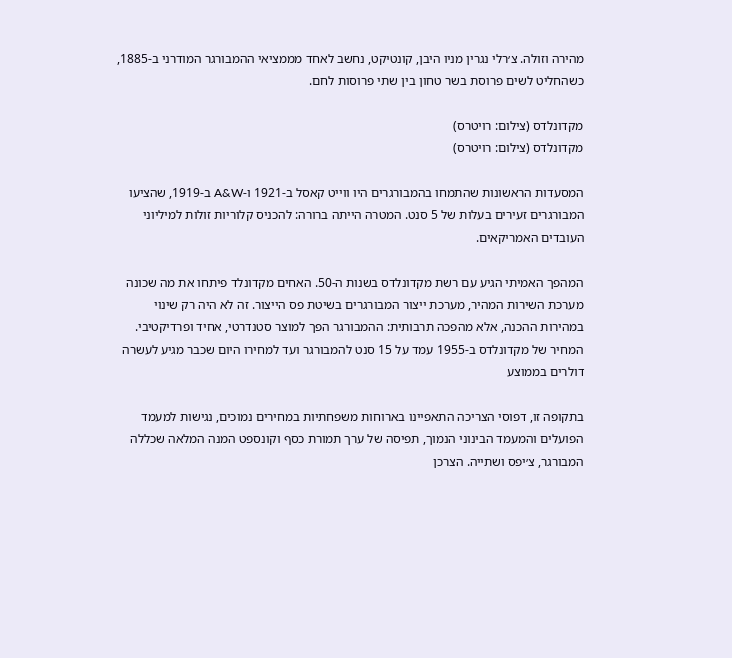מהירה וזולה. צ׳רלי נגרין מניו היבן, קונטיקט, נחשב לאחד מממציאי ההמבורגר המודרני ב-1885, כשהחליט לשים פרוסת בשר טחון בין שתי פרוסות לחם.

מקדונלדס (צילום: רויטרס)
מקדונלדס (צילום: רויטרס)

המסעדות הראשונות שהתמחו בהמבורגרים היו ווייט קאסל ב-1921 ו-A&W ב-1919, שהציעו המבורגרים זעירים בעלות של 5 סנט. המטרה הייתה ברורה: להכניס קלוריות זולות למיליוני העובדים האמריקאים.

המהפך האמיתי הגיע עם רשת מקדונלדס בשנות ה-50. האחים מקדונלד פיתחו את מה שכונה מערכת השירות המהיר, מערכת ייצור המבורגרים בשיטת פס הייצור. זה לא היה רק שינוי במהירות ההכנה, אלא מהפכה תרבותית: ההמבורגר הפך למוצר סטנדרטי, אחיד ופרדיקטיבי. המחיר של מקדונלדס ב-1955 עמד על 15 סנט להמבורגר ועד למחירו היום שכבר מגיע לעשרה דולרים בממוצע

בתקופה זו, דפוסי הצריכה התאפיינו בארוחות משפחתיות במחירים נמוכים, נגישות למעמד הפועלים והמעמד הבינוני הנמוך, תפיסה של ערך תמורת כסף וקונספט המנה המלאה שכללה המבורגר, צ׳יפס ושתייה. הצרכן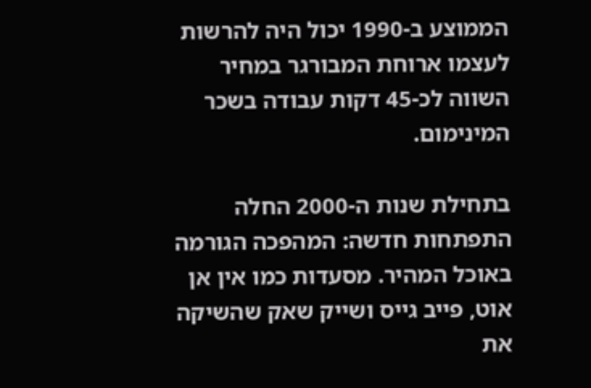הממוצע ב-1990 יכול היה להרשות לעצמו ארוחת המבורגר במחיר השווה לכ-45 דקות עבודה בשכר המינימום.

בתחילת שנות ה-2000 החלה התפתחות חדשה: המהפכה הגורמה באוכל המהיר. מסעדות כמו אין אן אוט, פייב גייס ושייק שאק שהשיקה את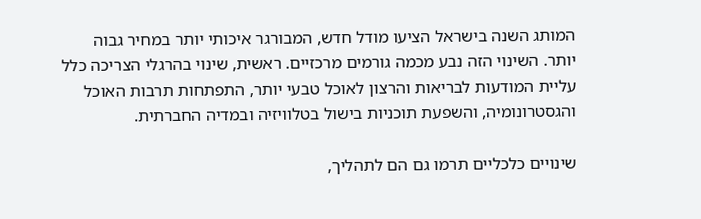המותג השנה בישראל הציעו מודל חדש, המבורגר איכותי יותר במחיר גבוה יותר. השינוי הזה נבע מכמה גורמים מרכזיים. ראשית, שינוי בהרגלי הצריכה כלל עליית המודעות לבריאות והרצון לאוכל טבעי יותר, התפתחות תרבות האוכל והגסטרונומיה, והשפעת תוכניות בישול בטלוויזיה ובמדיה החברתית.

שינויים כלכליים תרמו גם הם לתהליך,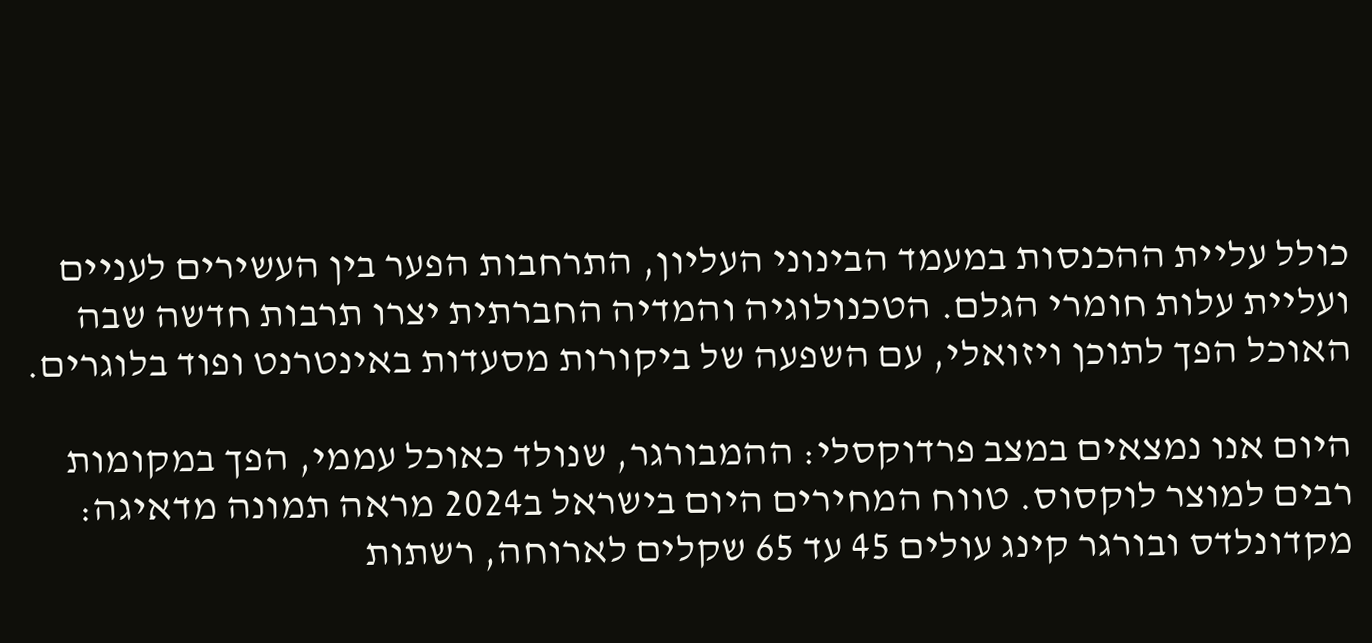כולל עליית ההכנסות במעמד הבינוני העליון, התרחבות הפער בין העשירים לעניים ועליית עלות חומרי הגלם. הטכנולוגיה והמדיה החברתית יצרו תרבות חדשה שבה האוכל הפך לתוכן ויזואלי, עם השפעה של ביקורות מסעדות באינטרנט ופוד בלוגרים.

היום אנו נמצאים במצב פרדוקסלי: ההמבורגר, שנולד כאוכל עממי, הפך במקומות רבים למוצר לוקסוס. טווח המחירים היום בישראל ב2024 מראה תמונה מדאיגה: מקדונלדס ובורגר קינג עולים 45 עד 65 שקלים לארוחה, רשתות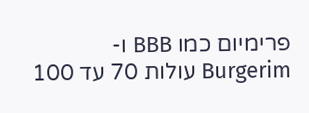פרימיום כמו BBB ו-Burgerim עולות 70 עד 100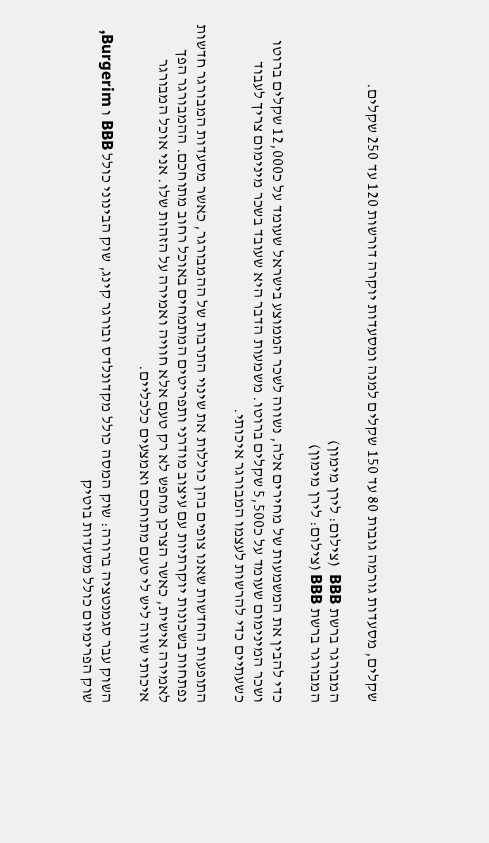שקלים, מסעדות גורמה גובות 80 עד 150 שקלים למנה ומסעדות יוקרה דורשות 120 עד 250 שקלים.

המבורגר ברשת BBB  (צילום: לירן מימון)
המבורגר ברשת BBB (צילום: לירן מימון)

כדי להבין את המשמעות של מחירים אלה, נשווה לשכר הממוצע בישראל שעומד על כ12,000 שקלים ברוטו ושכר המינימום שעומד על כ5,500 שקלים ברוטו. משמעות הדבר היא שעובד בשכר מינימום צריך לעבוד כשעתיים כדי להרשות לעצמו המבורגר איכותי.

התופעות החדשות שאנו צופים בהן כוללות את שינוי התרבות של ההמבורגר, כאשר מסעדות המבורגר חדשות נפתחות בשכונות יוקרתיות עם עיצוב מודרני ותפריטים המתמחים באוכל רחוב מתוחכם. ההמבורגר הפך לאמירה אישית, כאשר הצרכן מחפש לא רק טעם אלא חוויה ואמירה על הזהות שלו. אני אוכל המבורגר איכותי שווה ליש לי טעם מתוחכם ואמצעים כלכליים.

השוק עבר סגמנטציה ברורה: שוק המסה כולל מקדונלדס ובורגר קינג, שוק הבינוני כולל BBB ו Burgerim, שוק הפרימיום כולל מסעדות בוטיק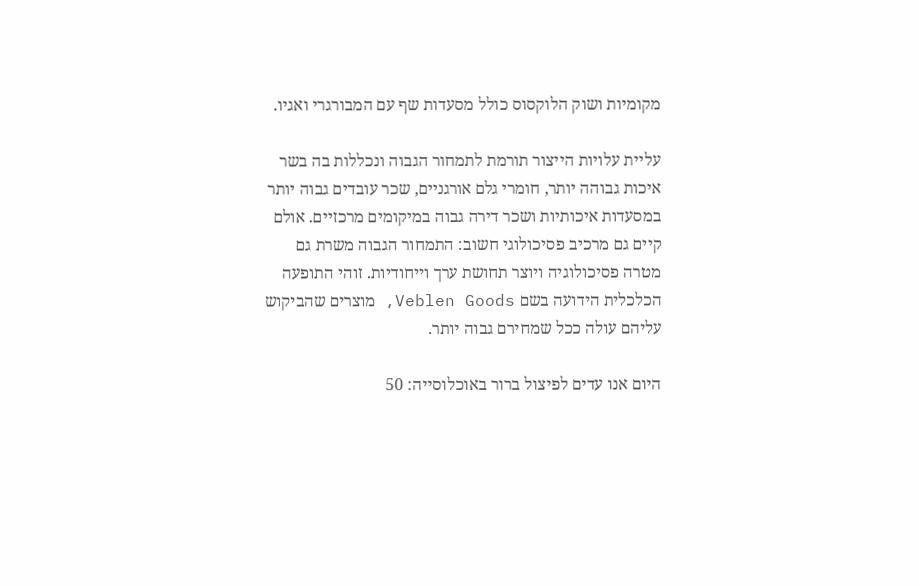מקומיות ושוק הלוקסוס כולל מסעדות שף עם המבורגרי ואגיו.

עליית עלויות הייצור תורמת לתמחור הגבוה ונכללות בה בשר איכות גבוהה יותר, חומרי גלם אורגניים, שכר עובדים גבוה יותר במסעדות איכותיות ושכר דירה גבוה במיקומים מרכזיים. אולם קיים גם מרכיב פסיכולוגי חשוב: התמחור הגבוה משרת גם מטרה פסיכולוגיה ויוצר תחושת ערך וייחודיות. זוהי התופעה הכלכלית הידועה בשם Veblen Goods, מוצרים שהביקוש עליהם עולה ככל שמחירם גבוה יותר.

היום אנו עדים לפיצול ברור באוכלוסייה: 50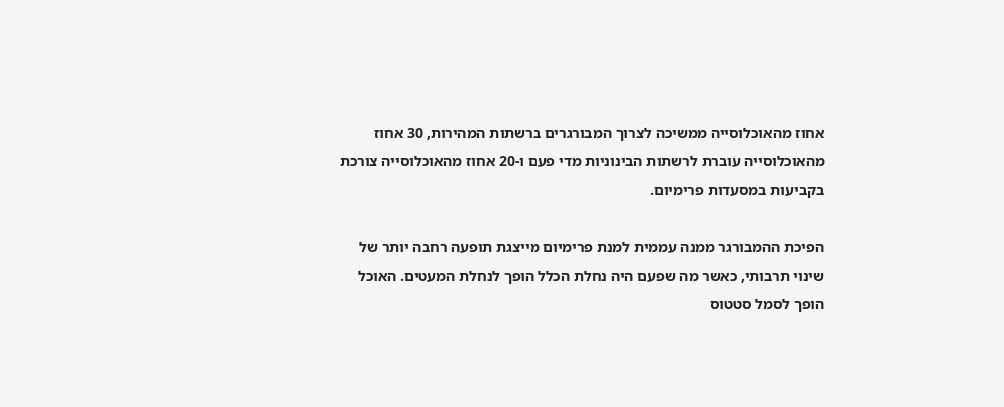אחוז מהאוכלוסייה ממשיכה לצרוך המבורגרים ברשתות המהירות, 30 אחוז מהאוכלוסייה עוברת לרשתות הבינוניות מדי פעם ו-20 אחוז מהאוכלוסייה צורכת בקביעות במסעדות פרימיום.

הפיכת ההמבורגר ממנה עממית למנת פרימיום מייצגת תופעה רחבה יותר של שינוי תרבותי, כאשר מה שפעם היה נחלת הכלל הופך לנחלת המעטים. האוכל הופך לסמל סטטוס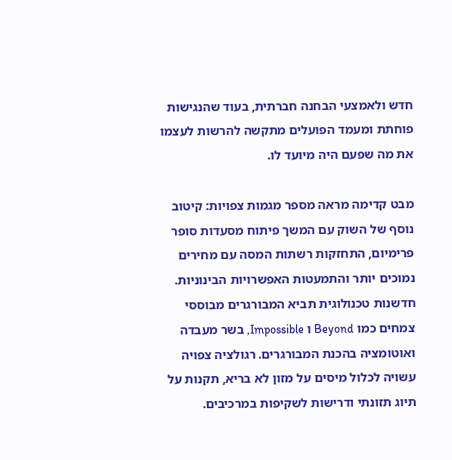חדש ולאמצעי הבחנה חברתית, בעוד שהנגישות פוחתת ומעמד הפועלים מתקשה להרשות לעצמו את מה שפעם היה מיועד לו.

מבט קדימה מראה מספר מגמות צפויות: קיטוב נוסף של השוק עם המשך פיתוח מסעדות סופר פרימיום, התחזקות רשתות המסה עם מחירים נמוכים יותר והתמעטות האפשרויות הבינוניות. חדשנות טכנולוגית תביא המבורגרים מבוססי צמחים כמו Beyond ו Impossible, בשר מעבדה ואוטומציה בהכנת המבורגרים. רגולציה צפויה עשויה לכלול מיסים על מזון לא בריא, תקנות על תיוג תזונתי ודרישות לשקיפות במרכיבים.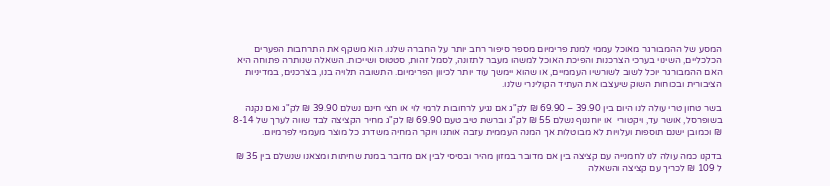המסע של ההמבורגר מאוכל עממי למנת פרימיום מספר סיפור רחב יותר על החברה שלנו. הוא משקף את התרחבות הפערים הכלכליים, השינוי בערכי הצרכנות והפיכת האוכל למשהו מעבר לתזונה, לסמל זהות, סטטוס ושייכות. השאלה שנותרה פתוחה היא האם ההמבורגר יוכל לשוב לשורשיו העממיים, או שהוא יימשך עוד יותר לכיוון הפרימיום. התשובה תלויה בנו, בצרכנים, במדיניות הציבורית ובכוחות השוק שיעצבו את העתיד הקולינרי שלנו.

בשר טחון טרי עולה לנו היום בין 39.90 – 69.90 ₪ לק"ג אם נגיע לרחובות לרמי לוי או חצי חינם נשלם 39.90 ₪ לק"ג ואם נקנה בשופרסל, אושר עד, ויקטורי  או יוחננוף נשלם 55 ₪ לק"ג וברשת טיב טעם 69.90 ₪ לק"ג מחיר הקציצה לבד שווה לערך של 8-14 ₪ וכמובן ישנם תוספות ועלויות לא מבוטלות אך המנה העממית עזבה אותנו ויוקר המחיה משדרג כל מוצר מעממי לפרמיום.

בדקנו כמה עולה לנו לחמנייה עם קציצה בין אם מדובר במזון מהיר ובסיסי לבין אם מדובר במנת שחיתות ומצאנו שנשלם בין 35 ₪ ל 109 ₪ לכריך עם קציצה והשאלה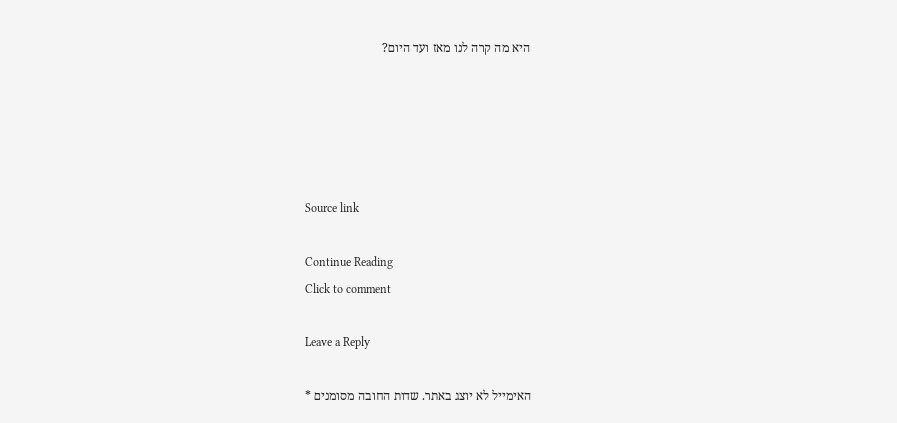היא מה קרה לנו מאז ועד היום?





Source link

Continue Reading
Click to comment

Leave a Reply

האימייל לא יוצג באתר. שדות החובה מסומנים *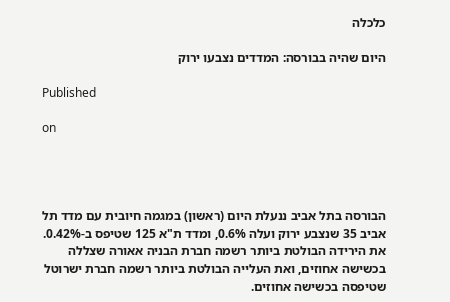כלכלה

היום שהיה בבורסה: המדדים נצבעו ירוק

Published

on




הבורסה בתל אביב ננעלת היום (ראשון) במגמה חיובית עם מדד תל אביב 35 שנצבע ירוק ועלה 0.6%, ומדד ת"א 125 שטיפס ב-0.42%. את הירידה הבולטת ביותר רשמה חברת הבניה אאורה שצללה בכשישה אחוזים, ואת העלייה הבולטת ביותר רשמה חברת ישרוטל שטיפסה בכשישה אחוזים.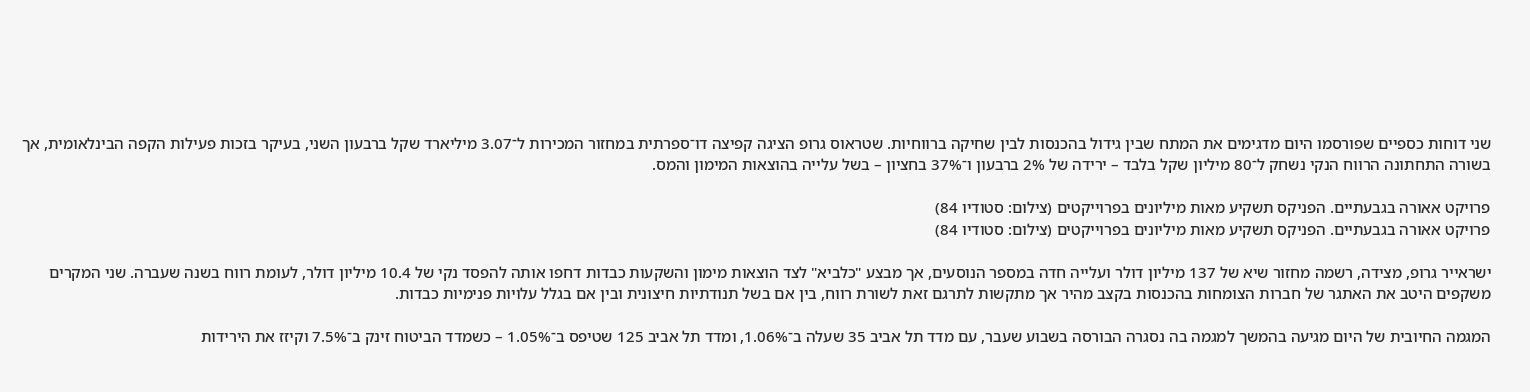שני דוחות כספיים שפורסמו היום מדגימים את המתח שבין גידול בהכנסות לבין שחיקה ברווחיות. שטראוס גרופ הציגה קפיצה דו־ספרתית במחזור המכירות ל־3.07 מיליארד שקל ברבעון השני, בעיקר בזכות פעילות הקפה הבינלאומית, אך בשורה התחתונה הרווח הנקי נשחק ל־80 מיליון שקל בלבד – ירידה של 2% ברבעון ו־37% בחציון – בשל עלייה בהוצאות המימון והמס.

פרויקט אאורה בגבעתיים. הפניקס תשקיע מאות מיליונים בפרוייקטים (צילום: סטודיו 84)
פרויקט אאורה בגבעתיים. הפניקס תשקיע מאות מיליונים בפרוייקטים (צילום: סטודיו 84)

ישראייר גרופ, מצידה, רשמה מחזור שיא של 137 מיליון דולר ועלייה חדה במספר הנוסעים, אך מבצע "כלביא" לצד הוצאות מימון והשקעות כבדות דחפו אותה להפסד נקי של 10.4 מיליון דולר, לעומת רווח בשנה שעברה. שני המקרים משקפים היטב את האתגר של חברות הצומחות בהכנסות בקצב מהיר אך מתקשות לתרגם זאת לשורת רווח, בין אם בשל תנודתיות חיצונית ובין אם בגלל עלויות פנימיות כבדות.

המגמה החיובית של היום מגיעה בהמשך למגמה בה נסגרה הבורסה בשבוע שעבר, עם מדד תל אביב 35 שעלה ב־1.06%, ומדד תל אביב 125 שטיפס ב־1.05% – כשמדד הביטוח זינק ב־7.5% וקיזז את הירידות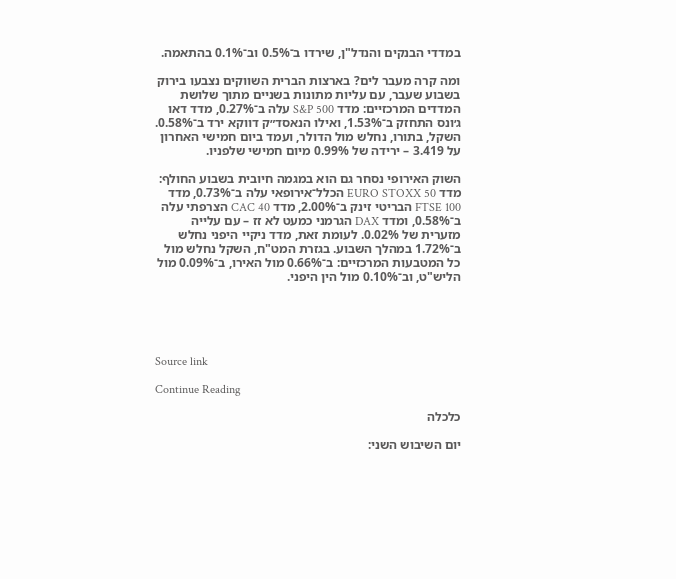במדדי הבנקים והנדל"ן, שירדו ב־0.5% וב־0.1% בהתאמה.

ומה קרה מעבר לים? בארצות הברית השווקים נצבעו בירוק בשבוע שעבר, עם עליות מתונות בשניים מתוך שלושת המדדים המרכזיים: מדד S&P 500 עלה ב־0.27%, מדד דאו ג׳ונס התחזק ב־1.53%, ואילו הנאסד״ק דווקא ירד ב־0.58%. השקל, בתורו, נחלש מול הדולר, ועמד ביום חמישי האחרון על 3.419 – ירידה של 0.99% מיום חמישי שלפניו.

השוק האירופי נסחר גם הוא במגמה חיובית בשבוע החולף: מדד EURO STOXX 50 הכלל־אירופאי עלה ב־0.73%, מדד FTSE 100 הבריטי זינק ב־2.00%, מדד CAC 40 הצרפתי עלה ב־0.58%, ומדד DAX הגרמני כמעט לא זז – עם עלייה מזערית של 0.02%. לעומת זאת, מדד ניקיי היפני נחלש ב־1.72% במהלך השבוע. בגזרת המט"ח, השקל נחלש מול כל המטבעות המרכזיים: ב־0.66% מול האירו, ב־0.09% מול הליש"ט, וב־0.10% מול הין היפני.





Source link

Continue Reading

כלכלה

יום השיבוש השני: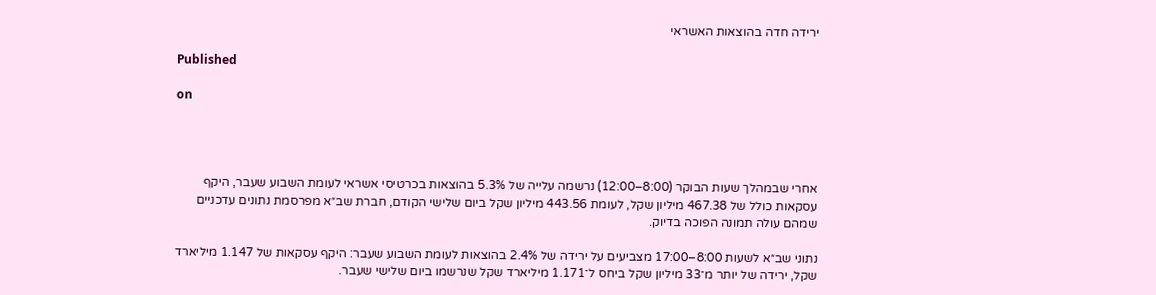ירידה חדה בהוצאות האשראי

Published

on




אחרי שבמהלך שעות הבוקר (8:00–12:00) נרשמה עלייה של 5.3% בהוצאות בכרטיסי אשראי לעומת השבוע שעבר, היקף עסקאות כולל של 467.38 מיליון שקל, לעומת 443.56 מיליון שקל ביום שלישי הקודם, חברת שב״א מפרסמת נתונים עדכניים שמהם עולה תמונה הפוכה בדיוק.

נתוני שב״א לשעות 8:00–17:00 מצביעים על ירידה של 2.4% בהוצאות לעומת השבוע שעבר: היקף עסקאות של 1.147 מיליארד שקל, ירידה של יותר מ־33 מיליון שקל ביחס ל־1.171 מיליארד שקל שנרשמו ביום שלישי שעבר.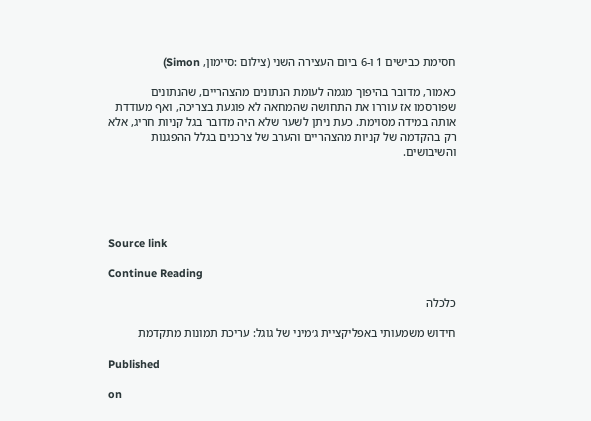חסימת כבישים 1 ו-6 ביום העצירה השני (צילום :סיימון, Simon)

כאמור, מדובר בהיפוך מגמה לעומת הנתונים מהצהריים, שהנתונים שפורסמו אז עוררו את התחושה שהמחאה לא פוגעת בצריכה, ואף מעודדת אותה במידה מסוימת. כעת ניתן לשער שלא היה מדובר בגל קניות חריג, אלא רק בהקדמה של קניות מהצהריים והערב של צרכנים בגלל ההפגנות והשיבושים.





Source link

Continue Reading

כלכלה

חידוש משמעותי באפליקציית ג׳מיני של גוגל: עריכת תמונות מתקדמת

Published

on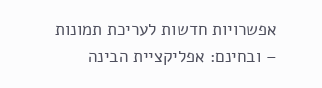אפשרויות חדשות לעריכת תמונות – ובחינם: אפליקציית הבינה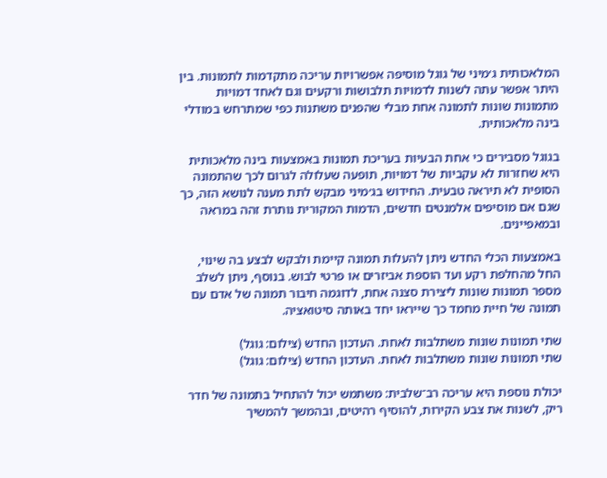המלאכותית ג׳מיני של גוגל מוסיפה אפשרויות עריכה מתקדמות לתמונות. בין היתר אפשר עתה לשנות לדמויות תלבושות ורקעים וגם לאחד דמויות מתמונות שונות לתמונה אחת מבלי שהפנים משתנות כפי שמתרחש במודלי בינה מלאכותית.

בגוגל מסבירים כי אחת הבעיות בעריכת תמונות באמצעות בינה מלאכותית היא שחזרות לא עקביות של דמויות, תופעה שעלולה לגרום לכך שהתמונה הסופית לא תיראה טבעית. החידוש בג׳מיני מבקש לתת מענה לנושא הזה, כך שגם אם מוסיפים אלמנטים חדשים, הדמות המקורית נותרת זהה במראה ובמאפיינים.

באמצעות הכלי החדש ניתן להעלות תמונה קיימת ולבקש לבצע בה שינוי, החל מהחלפת רקע ועד הוספת אביזרים או פרטי לבוש. בנוסף, ניתן לשלב מספר תמונות שונות ליצירת סצנה אחת, לדוגמה חיבור תמונה של אדם עם תמונה של חיית מחמד כך שייראו יחד באותה סיטואציה.

שתי תמונות שונות משתלבות לאחת. העדכון החדש (צילום: גוגל)
שתי תמונות שונות משתלבות לאחת. העדכון החדש (צילום: גוגל)

יכולת נוספת היא עריכה רב־שלבית: משתמש יכול להתחיל בתמונה של חדר ריק, לשנות את צבע הקירות, להוסיף רהיטים, ובהמשך להמשיך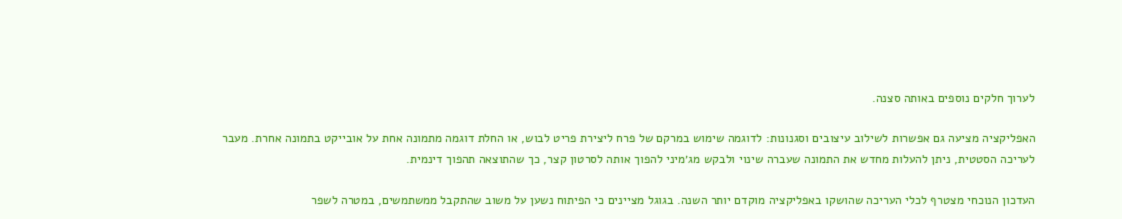לערוך חלקים נוספים באותה סצנה.

האפליקציה מציעה גם אפשרות לשילוב עיצובים וסגנונות: לדוגמה שימוש במרקם של פרח ליצירת פריט לבוש, או החלת דוגמה מתמונה אחת על אובייקט בתמונה אחרת. מעבר לעריכה הסטטית, ניתן להעלות מחדש את התמונה שעברה שינוי ולבקש מג׳מיני להפוך אותה לסרטון קצר, כך שהתוצאה תהפוך דינמית.

העדכון הנוכחי מצטרף לכלי העריכה שהושקו באפליקציה מוקדם יותר השנה. בגוגל מציינים כי הפיתוח נשען על משוב שהתקבל ממשתמשים, במטרה לשפר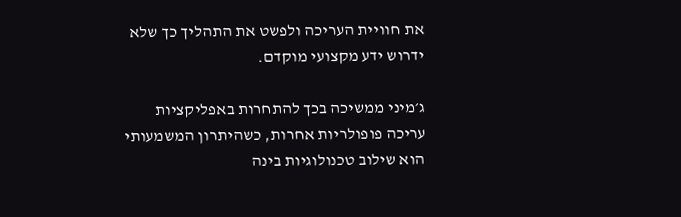את חוויית העריכה ולפשט את התהליך כך שלא ידרוש ידע מקצועי מוקדם.

ג׳מיני ממשיכה בכך להתחרות באפליקציות עריכה פופולריות אחרות, כשהיתרון המשמעותי הוא שילוב טכנולוגיות בינה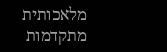מלאכותית מתקדמות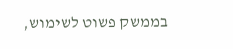בממשק פשוט לשימוש,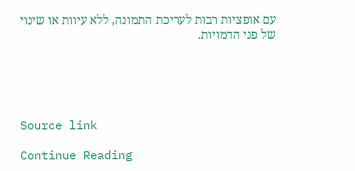עם אופציות רבות לעריכת התמונה, ללא עיוות או שינוי של פני הדמויות.





Source link

Continue Reading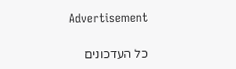Advertisement

כל העדכונים